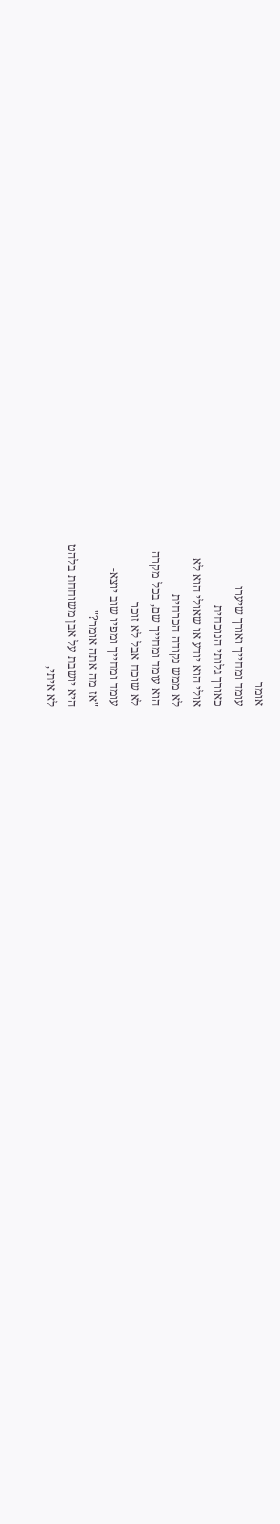אומר
עומד ומחייך ואורך שיערו
כאורך גלותי הנוכחית
אולי הוא יודע או שאולי הוא לא
לא ממש נקודה הכרחית
הוא עומד ומחייך שם, בכל מקרה
לא שוכח אבל לא זוכר
עומד ומחייך ומפיו שוב יוצא-
"אז מה אתה אומר?"
היא יושבת על אבן משוחחת בלהט
לא איתי,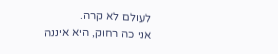לעולם לא קרה.
אני כה רחוק, היא איננה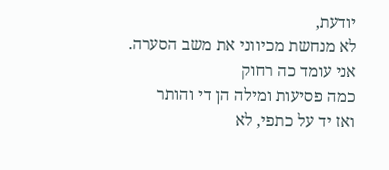יודעת,
לא מנחשת מכיווני את משב הסערה.
אני עומד כה רחוק
כמה פסיעות ומילה הן די והותר
ואז יד על כתפי, לא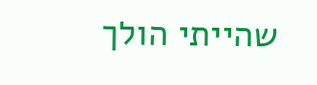שהייתי הולך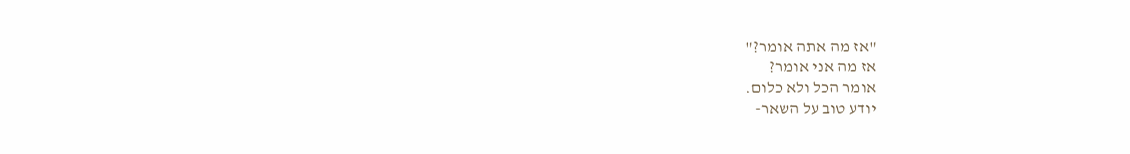"אז מה אתה אומר?"
אז מה אני אומר?
אומר הכל ולא כלום.
יודע טוב על השאר-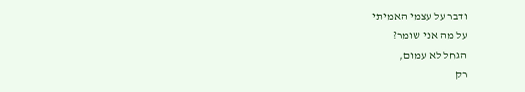ודבר על עצמי האמיתי
על מה אני שומר?
הגחל לא עמום,
רק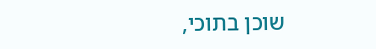שוכן בתוכי,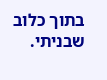בתוך כלוב שבניתי.